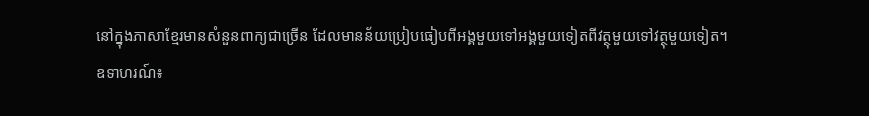នៅក្នុងភាសាខ្មែរមានសំនួនពាក្យជាច្រើន ដែលមានន័យប្រៀបធៀបពីអង្គមួយទៅអង្គមួយទៀតពីវត្ថុមួយទៅវត្ថុមួយទៀត។
ឧទាហរណ៍៖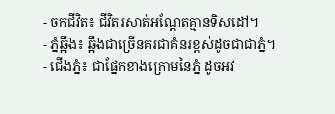- ចកជីវិត៖ ជីវិតរសាត់អណ្តែតគ្មានទិសដៅ។
- ភ្នំឆ្អឹង៖ ឆ្អឹងជាច្រើនគរជាគំនរខ្ពស់ដូចជាជាភ្នំ។
- ជើងភ្នំ៖ ជាផ្នែកខាងក្រោមនៃភ្នំ ដូចអវ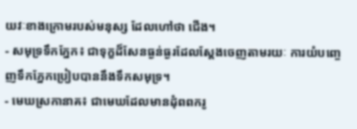យវៈខាងក្រោមរបស់មនុស្ស ដែលហៅថា ជើង។
- សមុទ្រទឹកភ្នែក៖ ជាទុក្ខដ៏សែនធ្ងន់ធ្ងរដែលស្តែងចេញតាមរយៈ ការយំបញ្ចេញទឹកភ្នែកប្រៀបបាននឹងទឹកសមុទ្រ។
- មេឃស្រកានាគ៖ ជាមេឃដែលមានដុំពពករូ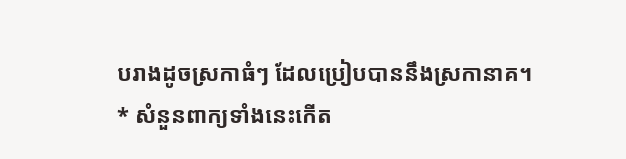បរាងដូចស្រកាធំៗ ដែលប្រៀបបាននឹងស្រកានាគ។
* សំនួនពាក្យទាំងនេះកើត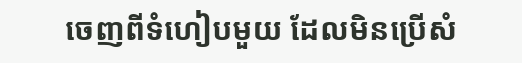ចេញពីទំហៀបមួយ ដែលមិនប្រើសំ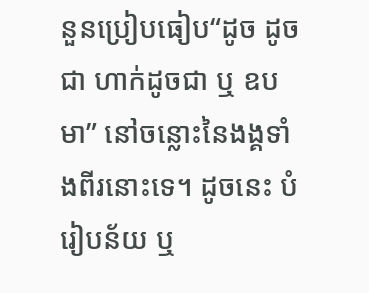នួនប្រៀបធៀប“ដូច ដូចជា ហាក់ដូចជា ឬ ឧបមា” នៅចន្លោះនៃងង្គទាំងពីរនោះទេ។ ដូចនេះ បំរៀបន័យ ឬ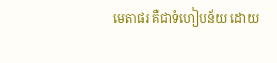មេតាផរ គឺជាទំហៀបន័យ ដោយ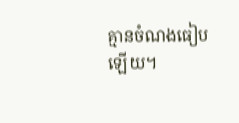គ្មានចំណងធៀបឡើយ។